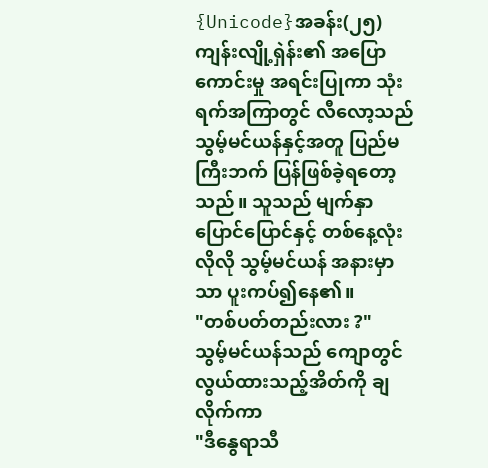{Unicode}အခန်း(၂၅)
ကျန်းလျို့ရှဲန်း၏ အပြောကောင်းမှု အရင်းပြုကာ သုံးရက်အကြာတွင် လီလော့သည် သွမ့်မင်ယန်နှင့်အတူ ပြည်မကြီးဘက် ပြန်ဖြစ်ခဲ့ရတော့သည်။ သူသည် မျက်နှာပြောင်ပြောင်နှင့် တစ်နေ့လုံးလိုလို သွမ့်မင်ယန် အနားမှာသာ ပူးကပ်၍နေ၏။
"တစ်ပတ်တည်းလား ?"
သွမ့်မင်ယန်သည် ကျောတွင်လွယ်ထားသည့်အိတ်ကို ချလိုက်ကာ
"ဒီနွေရာသီ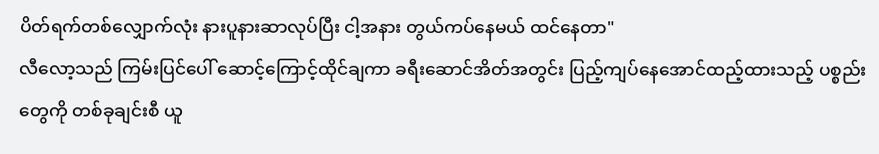ပိတ်ရက်တစ်လျှောက်လုံး နားပူနားဆာလုပ်ပြီး ငါ့အနား တွယ်ကပ်နေမယ် ထင်နေတာ"
လီလော့သည် ကြမ်းပြင်ပေါ် ဆောင့်ကြောင့်ထိုင်ချကာ ခရီးဆောင်အိတ်အတွင်း ပြည့်ကျပ်နေအောင်ထည့်ထားသည့် ပစ္စည်းတွေကို တစ်ခုချင်းစီ ယူ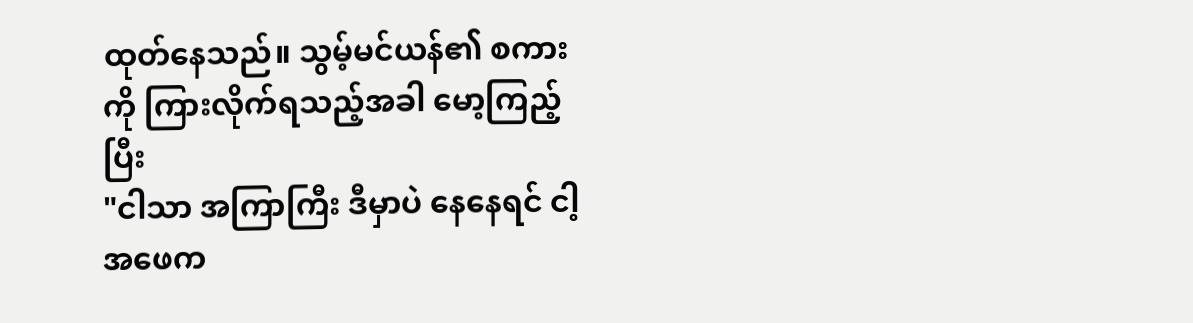ထုတ်နေသည်။ သွမ့်မင်ယန်၏ စကားကို ကြားလိုက်ရသည့်အခါ မော့ကြည့်ပြီး
"ငါသာ အကြာကြီး ဒီမှာပဲ နေနေရင် ငါ့ အဖေက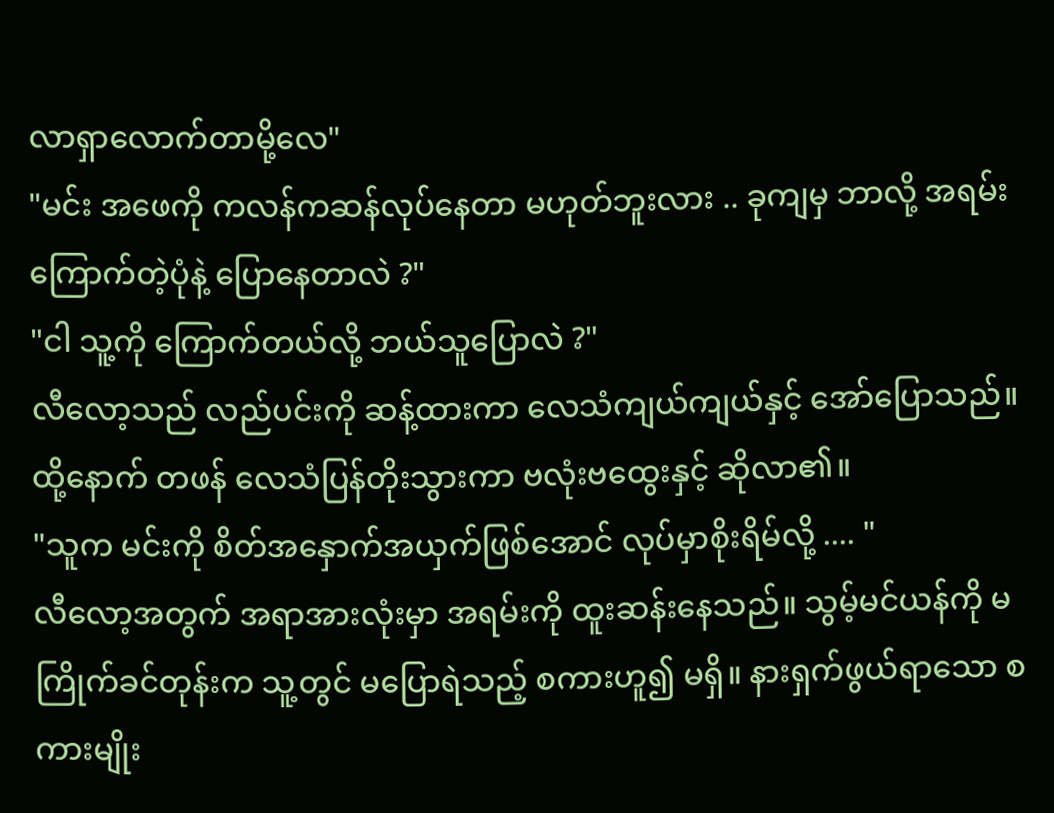လာရှာလောက်တာမို့လေ"
"မင်း အဖေကို ကလန်ကဆန်လုပ်နေတာ မဟုတ်ဘူးလား .. ခုကျမှ ဘာလို့ အရမ်းကြောက်တဲ့ပုံနဲ့ ပြောနေတာလဲ ?"
"ငါ သူ့ကို ကြောက်တယ်လို့ ဘယ်သူပြောလဲ ?"
လီလော့သည် လည်ပင်းကို ဆန့်ထားကာ လေသံကျယ်ကျယ်နှင့် အော်ပြောသည်။ ထို့နောက် တဖန် လေသံပြန်တိုးသွားကာ ဗလုံးဗထွေးနှင့် ဆိုလာ၏။
"သူက မင်းကို စိတ်အနှောက်အယှက်ဖြစ်အောင် လုပ်မှာစိုးရိမ်လို့ .... "
လီလော့အတွက် အရာအားလုံးမှာ အရမ်းကို ထူးဆန်းနေသည်။ သွမ့်မင်ယန်ကို မကြိုက်ခင်တုန်းက သူ့တွင် မပြောရဲသည့် စကားဟူ၍ မရှိ။ နားရှက်ဖွယ်ရာသော စကားမျိုး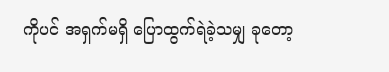ကိုပင် အရှက်မရှိ ပြောထွက်ရဲခဲ့သမျှ ခုတော့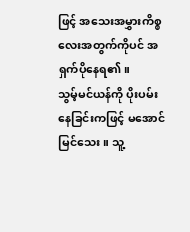ဖြင့် အသေးအမွှားကိစ္စလေးအတွက်ကိုပင် အရှက်ပိုနေရ၏။
သွမ့်မင်ယန်ကို ပိုးပမ်းနေခြင်းကဖြင့် မအောင်မြင်သေး။ သူ့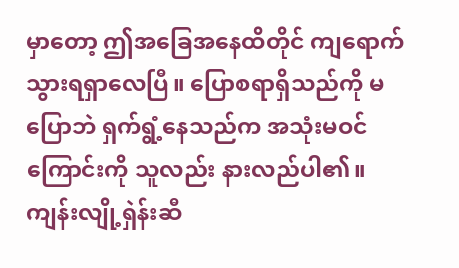မှာတော့ ဤအခြေအနေထိတိုင် ကျရောက်သွားရရှာလေပြီ။ ပြောစရာရှိသည်ကို မပြောဘဲ ရှက်ရွံ့နေသည်က အသုံးမဝင်ကြောင်းကို သူလည်း နားလည်ပါ၏။ ကျန်းလျို့ရှဲန်းဆီ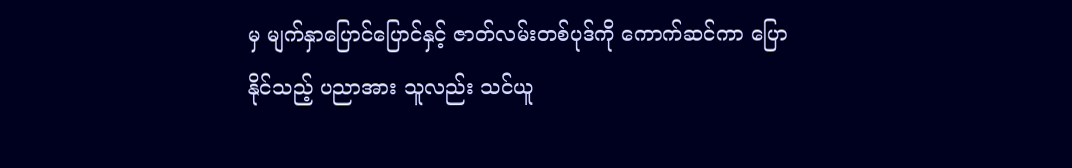မှ မျက်နှာပြောင်ပြောင်နှင့် ဇာတ်လမ်းတစ်ပုဒ်ကို ကောက်ဆင်ကာ ပြောနိုင်သည့် ပညာအား သူလည်း သင်ယူ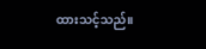ထားသင့်သည်။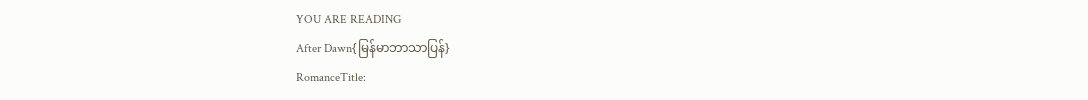YOU ARE READING
After Dawn{မြန်မာဘာသာပြန်}
RomanceTitle: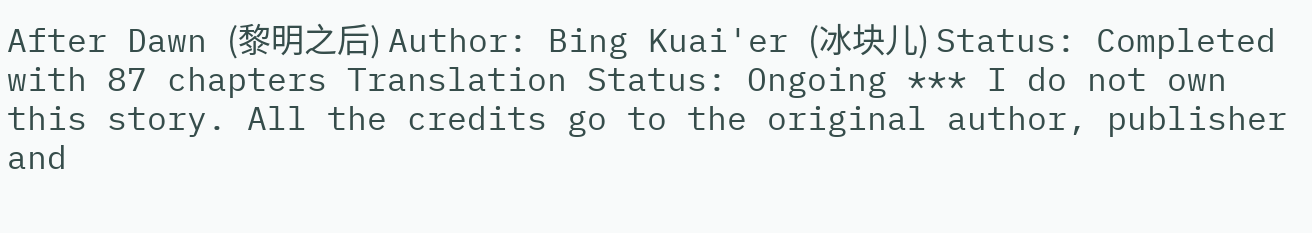After Dawn (黎明之后) Author: Bing Kuai'er (冰块儿) Status: Completed with 87 chapters Translation Status: Ongoing *** I do not own this story. All the credits go to the original author, publisher and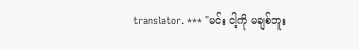translator. *** "မင်း ငါ့ကို မချစ်ဘူး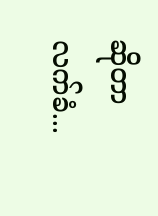ဆိုတာ လက်ခံ...